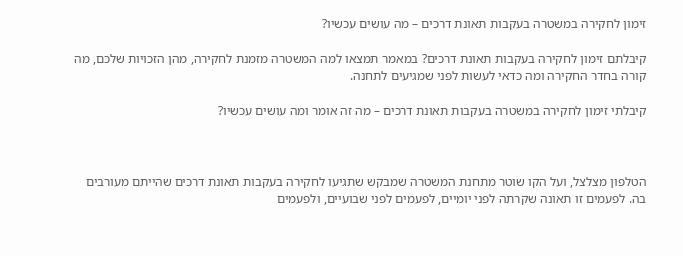זימון לחקירה במשטרה בעקבות תאונת דרכים – מה עושים עכשיו?

קיבלתם זימון לחקירה בעקבות תאונת דרכים? במאמר תמצאו למה המשטרה מזמנת לחקירה, מהן הזכויות שלכם, מה קורה בחדר החקירה ומה כדאי לעשות לפני שמגיעים לתחנה.

קיבלתי זימון לחקירה במשטרה בעקבות תאונת דרכים – מה זה אומר ומה עושים עכשיו?



הטלפון מצלצל, ועל הקו שוטר מתחנת המשטרה שמבקש שתגיעו לחקירה בעקבות תאונת דרכים שהייתם מעורבים בה. לפעמים זו תאונה שקרתה לפני יומיים, לפעמים לפני שבועיים, ולפעמים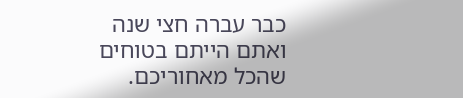כבר עברה חצי שנה   ואתם הייתם בטוחים שהכל מאחוריכם.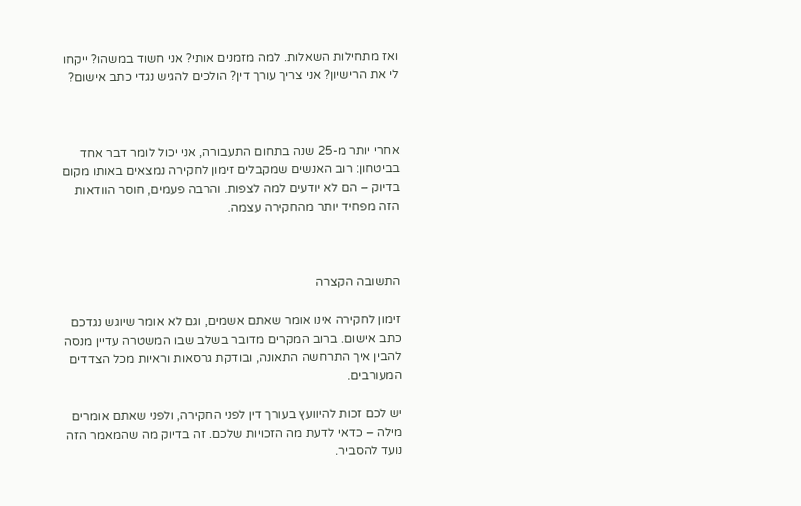ואז מתחילות השאלות. למה מזמנים אותי? אני חשוד במשהו? ייקחו לי את הרישיון? אני צריך עורך דין? הולכים להגיש נגדי כתב אישום?



אחרי יותר מ-25 שנה בתחום התעבורה, אני יכול לומר דבר אחד בביטחון: רוב האנשים שמקבלים זימון לחקירה נמצאים באותו מקום בדיוק – הם לא יודעים למה לצפות. והרבה פעמים, חוסר הוודאות הזה מפחיד יותר מהחקירה עצמה.



התשובה הקצרה

זימון לחקירה אינו אומר שאתם אשמים, וגם לא אומר שיוגש נגדכם כתב אישום. ברוב המקרים מדובר בשלב שבו המשטרה עדיין מנסה להבין איך התרחשה התאונה, ובודקת גרסאות וראיות מכל הצדדים המעורבים.

יש לכם זכות להיוועץ בעורך דין לפני החקירה, ולפני שאתם אומרים מילה – כדאי לדעת מה הזכויות שלכם. זה בדיוק מה שהמאמר הזה נועד להסביר.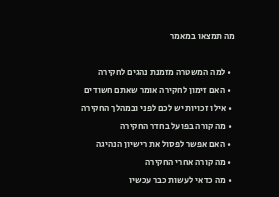מה תמצאו במאמר

  • למה המשטרה מזמנת נהגים לחקירה
  • האם זימון לחקירה אומר שאתם חשודים
  • אילו זכויות יש לכם לפני ובמהלך החקירה
  • מה קורה בפועל בחדר החקירה
  • האם אפשר לפסול את רישיון הנהיגה
  • מה קורה אחרי החקירה
  • מה כדאי לעשות כבר עכשיו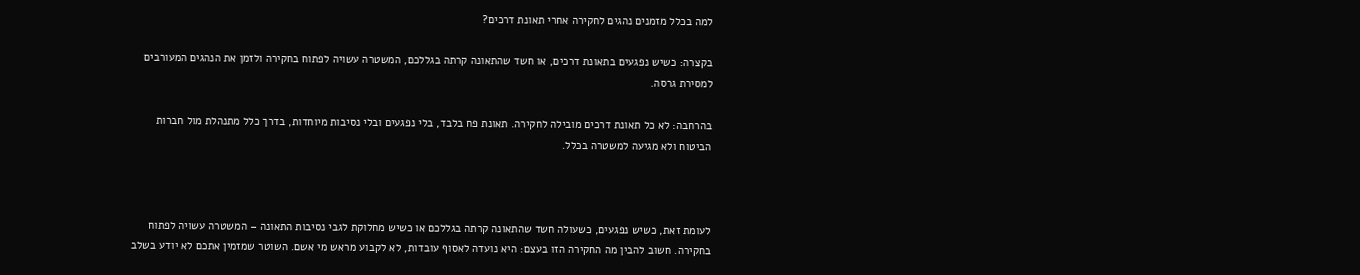למה בכלל מזמנים נהגים לחקירה אחרי תאונת דרכים?

בקצרה: כשיש נפגעים בתאונת דרכים, או חשד שהתאונה קרתה בגללכם, המשטרה עשויה לפתוח בחקירה ולזמן את הנהגים המעורבים למסירת גרסה.

בהרחבה: לא כל תאונת דרכים מובילה לחקירה. תאונת פח בלבד, בלי נפגעים ובלי נסיבות מיוחדות, בדרך כלל מתנהלת מול חברות הביטוח ולא מגיעה למשטרה בכלל.



לעומת זאת, כשיש נפגעים, כשעולה חשד שהתאונה קרתה בגללכם או כשיש מחלוקת לגבי נסיבות התאונה – המשטרה עשויה לפתוח בחקירה. חשוב להבין מה החקירה הזו בעצם: היא נועדה לאסוף עובדות, לא לקבוע מראש מי אשם. השוטר שמזמין אתכם לא יודע בשלב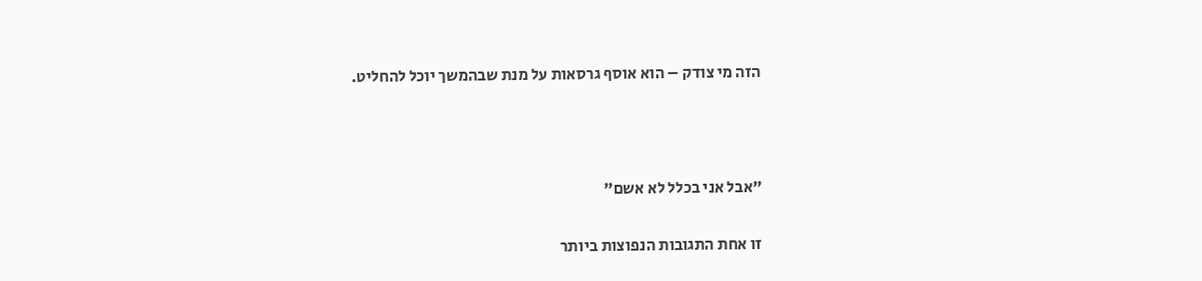הזה מי צודק – הוא אוסף גרסאות על מנת שבהמשך יוכל להחליט.



"אבל אני בכלל לא אשם"

זו אחת התגובות הנפוצות ביותר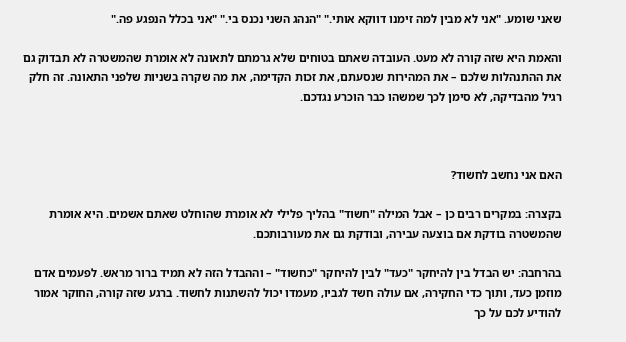שאני שומע. "אני לא מבין למה זימנו דווקא אותי." "הנהג השני נכנס בי." "אני בכלל הנפגע פה."

והאמת היא שזה קורה לא מעט. העובדה שאתם בטוחים שלא גרמתם לתאונה לא אומרת שהמשטרה לא תבדוק גם את ההתנהלות שלכם – את המהירות שנסעתם, את זכות הקדימה, את מה שקרה בשניות שלפני התאונה. זה חלק רגיל מהבדיקה, לא סימן לכך שמשהו כבר הוכרע נגדכם.



האם אני נחשב לחשוד?

בקצרה: במקרים רבים כן – אבל המילה "חשוד" בהליך פלילי לא אומרת שהוחלט שאתם אשמים. היא אומרת שהמשטרה בודקת אם בוצעה עבירה, ובודקת גם את מעורבותכם.

בהרחבה: יש הבדל בין להיחקר "כעד" לבין להיחקר "כחשוד" – וההבדל הזה לא תמיד ברור מראש. לפעמים אדם מוזמן כעד, ותוך כדי החקירה, אם עולה חשד לגביו, מעמדו יכול להשתנות לחשוד. ברגע שזה קורה, החוקר אמור להודיע לכם על כך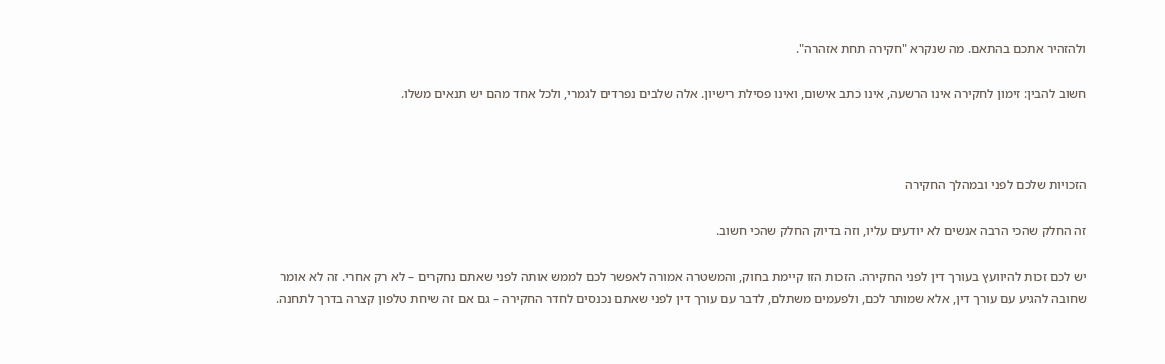ולהזהיר אתכם בהתאם. מה שנקרא "חקירה תחת אזהרה".

חשוב להבין: זימון לחקירה אינו הרשעה, אינו כתב אישום, ואינו פסילת רישיון. אלה שלבים נפרדים לגמרי, ולכל אחד מהם יש תנאים משלו.



הזכויות שלכם לפני ובמהלך החקירה

זה החלק שהכי הרבה אנשים לא יודעים עליו, וזה בדיוק החלק שהכי חשוב.

יש לכם זכות להיוועץ בעורך דין לפני החקירה. הזכות הזו קיימת בחוק, והמשטרה אמורה לאפשר לכם לממש אותה לפני שאתם נחקרים – לא רק אחרי. זה לא אומר שחובה להגיע עם עורך דין, אלא שמותר לכם, ולפעמים משתלם, לדבר עם עורך דין לפני שאתם נכנסים לחדר החקירה – גם אם זה שיחת טלפון קצרה בדרך לתחנה.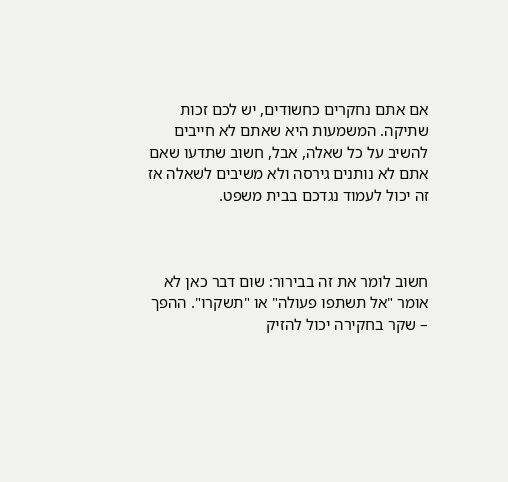אם אתם נחקרים כחשודים, יש לכם זכות שתיקה. המשמעות היא שאתם לא חייבים להשיב על כל שאלה, אבל, חשוב שתדעו שאם אתם לא נותנים גירסה ולא משיבים לשאלה אז זה יכול לעמוד נגדכם בבית משפט.



חשוב לומר את זה בבירור: שום דבר כאן לא אומר "אל תשתפו פעולה" או "תשקרו". ההפך – שקר בחקירה יכול להזיק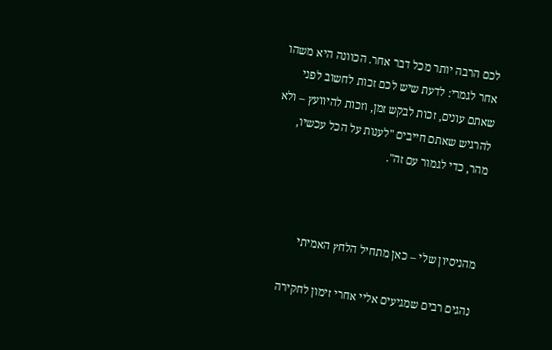לכם הרבה יותר מכל דבר אחר. הכוונה היא משהו אחר לגמרי: לדעת שיש לכם זכות לחשוב לפני שאתם עונים, זכות לבקש זמן, וזכות להיוועץ – ולא להרגיש שאתם חייבים "לענות על הכל עכשיו, מהר, כדי לגמור עם זה".



מהניסיון שלי – כאן מתחיל הלחץ האמיתי

נהגים רבים שמגיעים אליי אחרי זימון לחקירה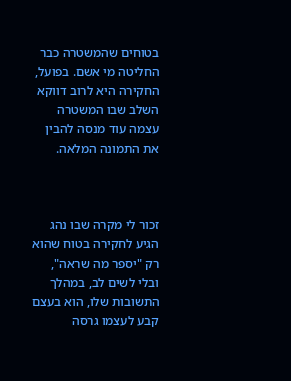בטוחים שהמשטרה כבר החליטה מי אשם. בפועל, החקירה היא לרוב דווקא השלב שבו המשטרה עצמה עוד מנסה להבין את התמונה המלאה.



זכור לי מקרה שבו נהג הגיע לחקירה בטוח שהוא רק "יספר מה שראה", ובלי לשים לב, במהלך התשובות שלו, הוא בעצם קבע לעצמו גרסה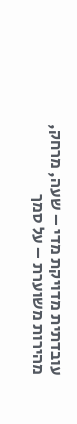עובדתית מדויקת מדי – שעה, מרחק, מהירות משוערת – על סמך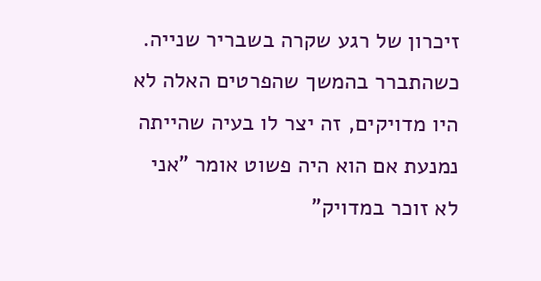זיכרון של רגע שקרה בשבריר שנייה. כשהתברר בהמשך שהפרטים האלה לא היו מדויקים, זה יצר לו בעיה שהייתה נמנעת אם הוא היה פשוט אומר "אני לא זוכר במדויק"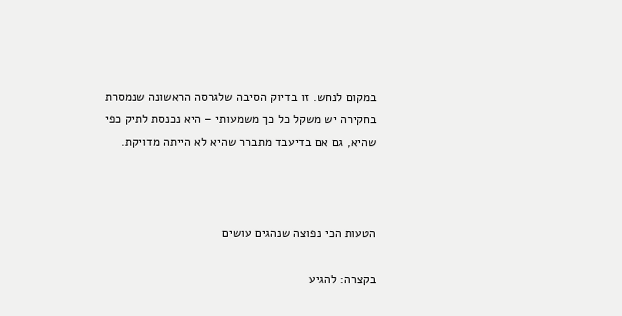במקום לנחש. זו בדיוק הסיבה שלגרסה הראשונה שנמסרת בחקירה יש משקל כל כך משמעותי – היא נכנסת לתיק כפי שהיא, גם אם בדיעבד מתברר שהיא לא הייתה מדויקת.



הטעות הכי נפוצה שנהגים עושים

בקצרה: להגיע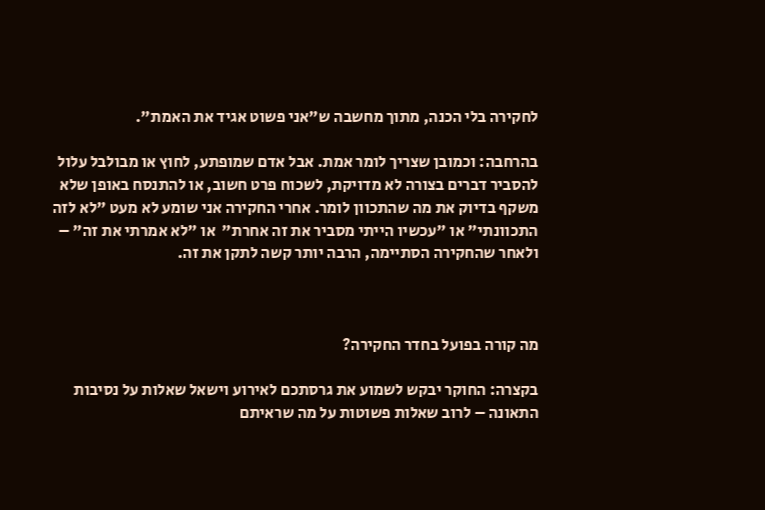לחקירה בלי הכנה, מתוך מחשבה ש"אני פשוט אגיד את האמת".

בהרחבה: וכמובן שצריך לומר אמת. אבל אדם שמופתע, לחוץ או מבולבל עלול להסביר דברים בצורה לא מדויקת, לשכוח פרט חשוב, או להתנסח באופן שלא משקף בדיוק את מה שהתכוון לומר. אחרי החקירה אני שומע לא מעט "לא לזה התכוונתי" או "עכשיו הייתי מסביר את זה אחרת"  או "לא אמרתי את זה" – ולאחר שהחקירה הסתיימה, הרבה יותר קשה לתקן את זה.



מה קורה בפועל בחדר החקירה?

בקצרה: החוקר יבקש לשמוע את גרסתכם לאירוע וישאל שאלות על נסיבות התאונה – לרוב שאלות פשוטות על מה שראיתם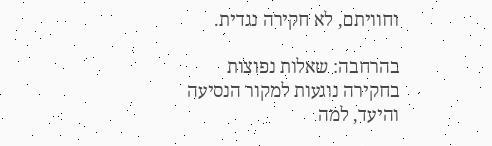וחוויתם, לא חקירה נגדית.

בהרחבה: שאלות נפוצות בחקירה נוגעות למקור הנסיעה והיעד, למה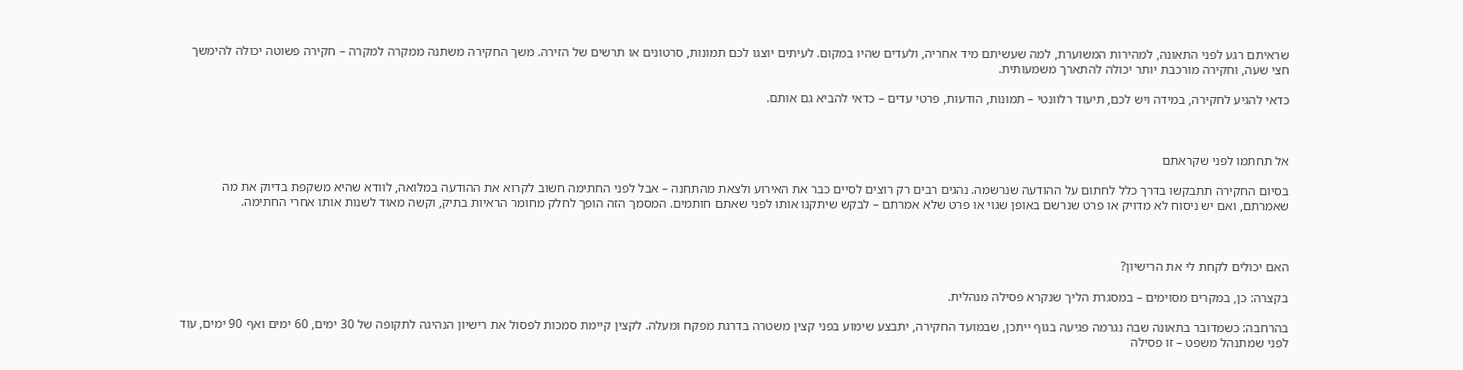שראיתם רגע לפני התאונה, למהירות המשוערת, למה שעשיתם מיד אחריה, ולעדים שהיו במקום. לעיתים יוצגו לכם תמונות, סרטונים או תרשים של הזירה. משך החקירה משתנה ממקרה למקרה – חקירה פשוטה יכולה להימשך חצי שעה, וחקירה מורכבת יותר יכולה להתארך משמעותית.

כדאי להגיע לחקירה, במידה ויש לכם, תיעוד רלוונטי – תמונות, הודעות, פרטי עדים – כדאי להביא גם אותם.



אל תחתמו לפני שקראתם

בסיום החקירה תתבקשו בדרך כלל לחתום על ההודעה שנרשמה. נהגים רבים רק רוצים לסיים כבר את האירוע ולצאת מהתחנה – אבל לפני החתימה חשוב לקרוא את ההודעה במלואה, לוודא שהיא משקפת בדיוק את מה שאמרתם, ואם יש ניסוח לא מדויק או פרט שנרשם באופן שגוי או פרט שלא אמרתם – לבקש שיתקנו אותו לפני שאתם חותמים. המסמך הזה הופך לחלק מחומר הראיות בתיק, וקשה מאוד לשנות אותו אחרי החתימה.



האם יכולים לקחת לי את הרישיון?

בקצרה: כן, במקרים מסוימים – במסגרת הליך שנקרא פסילה מנהלית.

בהרחבה: כשמדובר בתאונה שבה נגרמה פגיעה בגוף ייתכן, שבמועד החקירה, יתבצע שימוע בפני קצין משטרה בדרגת מפקח ומעלה. לקצין קיימת סמכות לפסול את רישיון הנהיגה לתקופה של 30 ימים, 60 ימים ואף 90 ימים, עוד לפני שמתנהל משפט – זו פסילה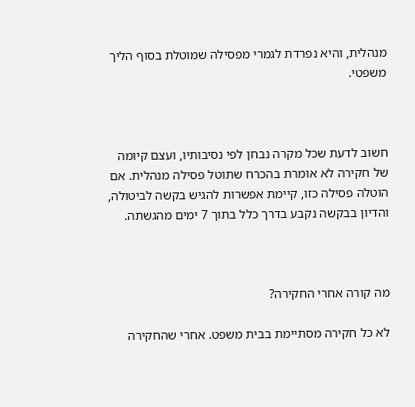מנהלית, והיא נפרדת לגמרי מפסילה שמוטלת בסוף הליך משפטי.



חשוב לדעת שכל מקרה נבחן לפי נסיבותיו, ועצם קיומה של חקירה לא אומרת בהכרח שתוטל פסילה מנהלית. אם הוטלה פסילה כזו, קיימת אפשרות להגיש בקשה לביטולה, והדיון בבקשה נקבע בדרך כלל בתוך 7 ימים מהגשתה.



מה קורה אחרי החקירה?

לא כל חקירה מסתיימת בבית משפט. אחרי שהחקירה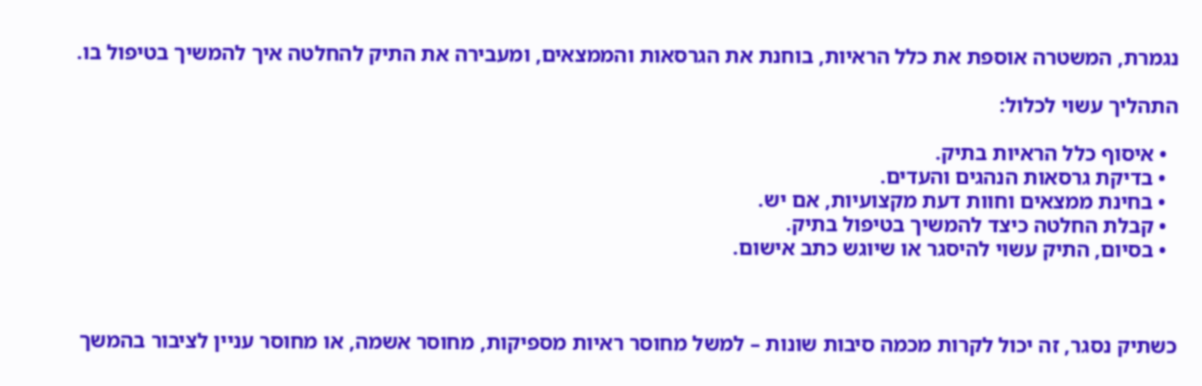נגמרת, המשטרה אוספת את כלל הראיות, בוחנת את הגרסאות והממצאים, ומעבירה את התיק להחלטה איך להמשיך בטיפול בו.

התהליך עשוי לכלול:

  • איסוף כלל הראיות בתיק.
  • בדיקת גרסאות הנהגים והעדים.
  • בחינת ממצאים וחוות דעת מקצועיות, אם יש.
  • קבלת החלטה כיצד להמשיך בטיפול בתיק.
  • בסיום, התיק עשוי להיסגר או שיוגש כתב אישום.



כשתיק נסגר, זה יכול לקרות מכמה סיבות שונות – למשל מחוסר ראיות מספיקות, מחוסר אשמה, או מחוסר עניין לציבור בהמשך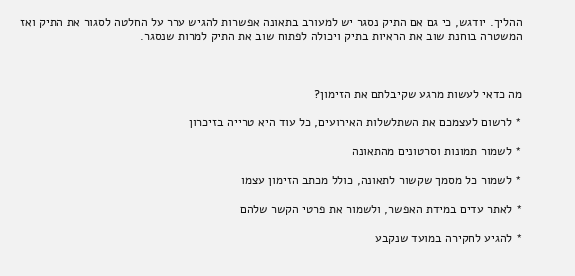ההליך. יודגש, כי גם אם התיק נסגר יש למעורב בתאונה אפשרות להגיש ערר על החלטה לסגור את התיק ואז המשטרה בוחנת שוב את הראיות בתיק ויכולה לפתוח שוב את התיק למרות שנסגר.



מה כדאי לעשות מרגע שקיבלתם את הזימון?

* לרשום לעצמכם את השתלשלות האירועים, כל עוד היא טרייה בזיכרון

* לשמור תמונות וסרטונים מהתאונה

* לשמור כל מסמך שקשור לתאונה, כולל מכתב הזימון עצמו

* לאתר עדים במידת האפשר, ולשמור את פרטי הקשר שלהם

* להגיע לחקירה במועד שנקבע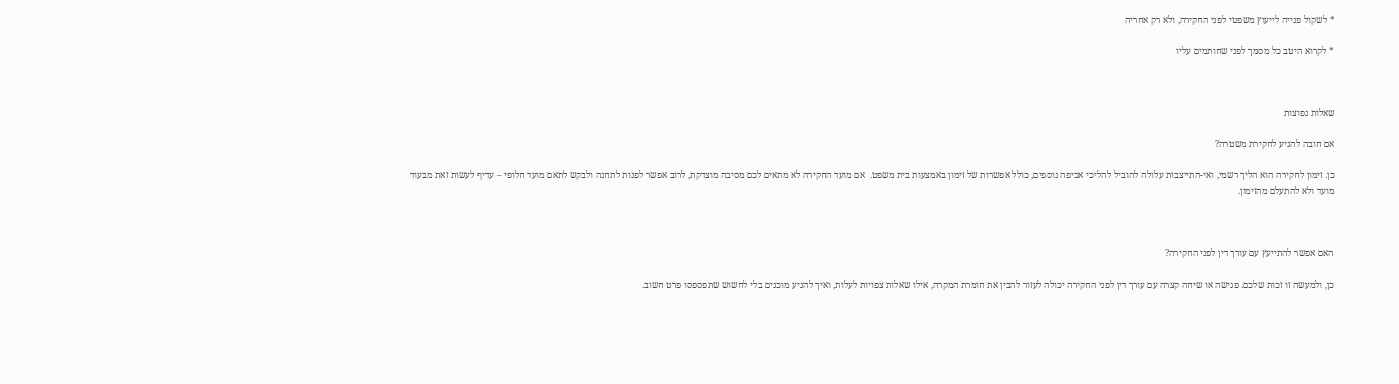* לשקול פנייה לייעוץ משפטי לפני החקירה, ולא רק אחריה

* לקרוא היטב כל מסמך לפני שחותמים עליו



שאלות נפוצות

אם חובה להגיע לחקירת משטרה?

כן. זימון לחקירה הוא הליך רשמי, ואי-התייצבות עלולה להוביל להליכי אכיפה נוספים, כולל אפשרות של זימון באמצעות בית משפט.  אם מועד החקירה לא מתאים לכם מסיבה מוצדקת, לרוב אפשר לפנות לתחנה ולבקש לתאם מועד חלופי – עדיף לעשות זאת מבעוד מועד ולא להתעלם מהזימון.



האם אפשר להתייעץ עם עורך דין לפני החקירה?

כן, ולמעשה זו זכות שלכם. פגישה או שיחה קצרה עם עורך דין לפני החקירה יכולה לעזור להבין את חומרת המקרה, אילו שאלות צפויות לעלות, ואיך להגיע מוכנים בלי לחשוש שתפספסו פרט חשוב.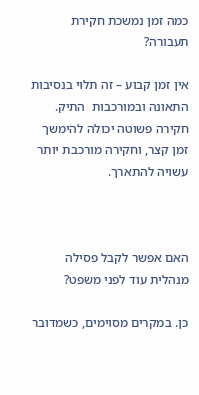כמה זמן נמשכת חקירת תעבורה?

אין זמן קבוע – זה תלוי בנסיבות התאונה ובמורכבות  התיק. חקירה פשוטה יכולה להימשך זמן קצר, וחקירה מורכבת יותר עשויה להתארך.



האם אפשר לקבל פסילה מנהלית עוד לפני משפט?

כן. במקרים מסוימים, כשמדובר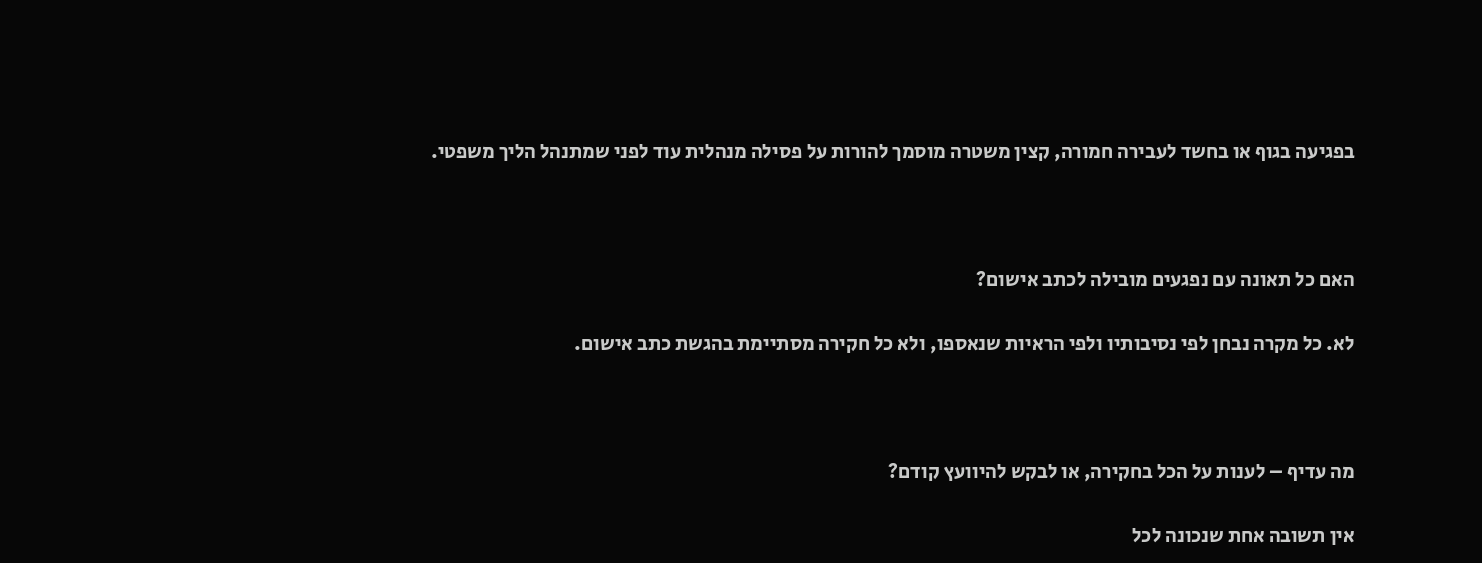בפגיעה בגוף או בחשד לעבירה חמורה, קצין משטרה מוסמך להורות על פסילה מנהלית עוד לפני שמתנהל הליך משפטי.



האם כל תאונה עם נפגעים מובילה לכתב אישום?

לא. כל מקרה נבחן לפי נסיבותיו ולפי הראיות שנאספו, ולא כל חקירה מסתיימת בהגשת כתב אישום.



מה עדיף – לענות על הכל בחקירה, או לבקש להיוועץ קודם?

אין תשובה אחת שנכונה לכל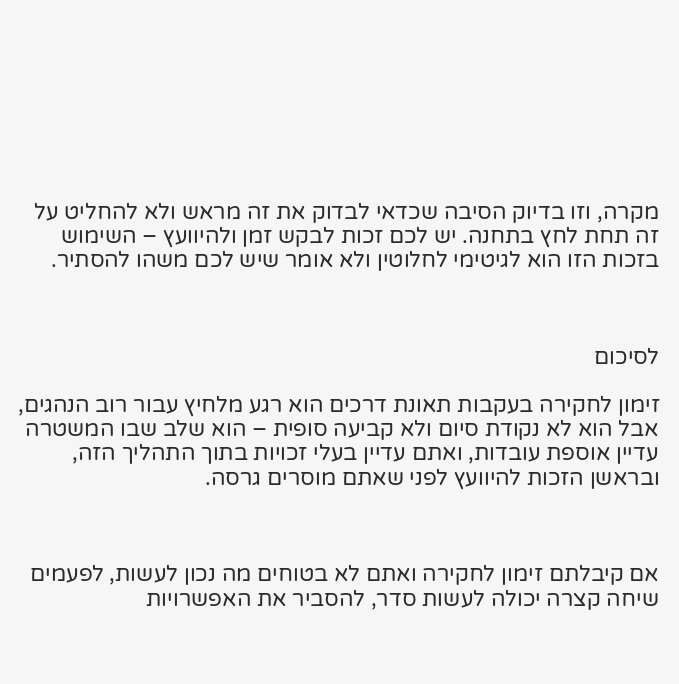מקרה, וזו בדיוק הסיבה שכדאי לבדוק את זה מראש ולא להחליט על זה תחת לחץ בתחנה. יש לכם זכות לבקש זמן ולהיוועץ – השימוש בזכות הזו הוא לגיטימי לחלוטין ולא אומר שיש לכם משהו להסתיר.



לסיכום

זימון לחקירה בעקבות תאונת דרכים הוא רגע מלחיץ עבור רוב הנהגים, אבל הוא לא נקודת סיום ולא קביעה סופית – הוא שלב שבו המשטרה עדיין אוספת עובדות, ואתם עדיין בעלי זכויות בתוך התהליך הזה, ובראשן הזכות להיוועץ לפני שאתם מוסרים גרסה.



אם קיבלתם זימון לחקירה ואתם לא בטוחים מה נכון לעשות, לפעמים שיחה קצרה יכולה לעשות סדר, להסביר את האפשרויות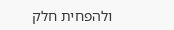ולהפחית חלק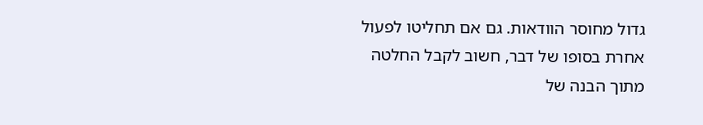גדול מחוסר הוודאות. גם אם תחליטו לפעול אחרת בסופו של דבר, חשוב לקבל החלטה מתוך הבנה של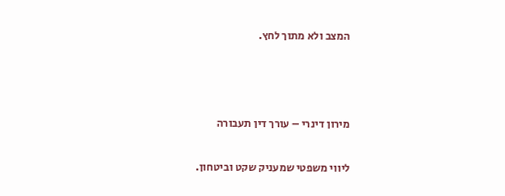המצב ולא מתוך לחץ.



מירון דינרי – עורך דין תעבורה

ליווי משפטי שמעניק שקט וביטחון.